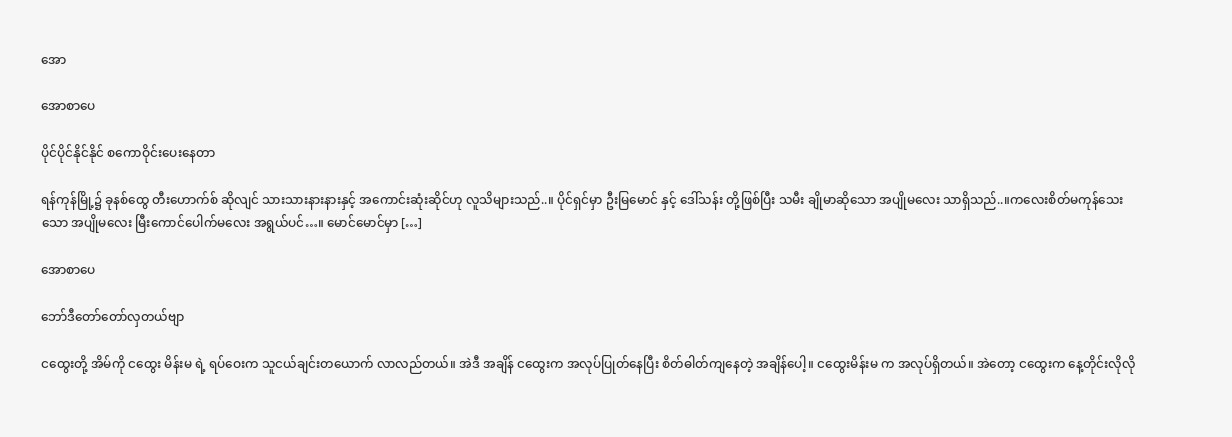အော

အောစာပေ

ပိုင်ပိုင်နိုင်နိုင် စကောဝိုင်းပေးနေတာ

ရန်ကုန်မြို့၌ ခုနစ်ထွေ တီးဟောက်စ် ဆိုလျင် သားသားနားနားနှင့် အကောင်းဆုံးဆိုင်ဟု လူသိများသည်..။ ပိုင်ရှင်မှာ ဦးမြမောင် နှင့် ဒေါ်သန်း တို့ဖြစ်ပြီး သမီး ချိုမာဆိုသော အပျိုမလေး သာရှိသည်..။ကလေးစိတ်မကုန်သေးသော အပျိုမလေး မြီးကောင်ပေါက်မလေး အရွယ်ပင်…။ မောင်မောင်မှာ […]

အောစာပေ

ဘော်ဒီတော်တော်လှတယ်ဗျာ

ငထွေးတို့ အိမ်ကို ငထွေး မိန်းမ ရဲ့ ရပ်ဝေးက သူငယ်ချင်းတယောက် လာလည်တယ်။ အဲဒီ အချိန် ငထွေးက အလုပ်ပြုတ်နေပြီး စိတ်ဓါတ်ကျနေတဲ့ အချိန်ပေါ့။ ငထွေးမိန်းမ က အလုပ်ရှိတယ်။ အဲတော့ ငထွေးက နေ့တိုင်းလိုလို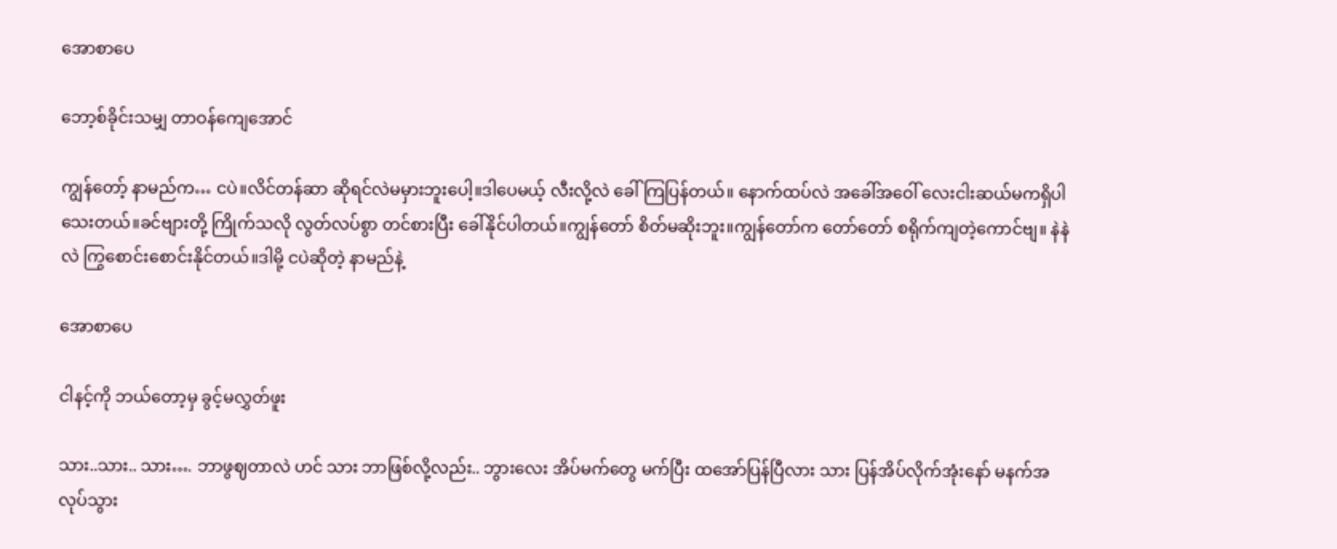အောစာပေ

ဘော့စ်ခိုင်းသမျှ တာဝန်ကျေအောင်

ကျွန်တော့် နာမည်က… ငပဲ။လိင်တန်ဆာ ဆိုရင်လဲမမှားဘူးပေါ့။ဒါပေမယ့် လီးလို့လဲ ခေါ်ကြပြန်တယ်။ နောက်ထပ်လဲ အခေါ်အဝေါ် လေးငါးဆယ်မကရှိပါသေးတယ်။ခင်ဗျားတို့ ကြိုက်သလို လွတ်လပ်စွာ တင်စားပြီး ခေါ်နိုင်ပါတယ်။ကျွန်တော် စိတ်မဆိုးဘူး။ကျွန်တော်က တော်တော် စရိုက်ကျတဲ့ကောင်ဗျ။ နဲနဲလဲ ကြွစောင်းစောင်းနိုင်တယ်။ဒါမို့ ငပဲဆိုတဲ့ နာမည်နဲ့

အောစာပေ

ငါနင့်ကို ဘယ်တော့မှ ခွင့်မလွှတ်ဖူး

သား..သား.. သား…. ဘာဖွဈတာလဲ ဟင် သား ဘာဖြစ်လို့လည်း.. ဘွားလေး အိပ်မက်တွေ မက်ပြီး ထအော်ပြန်ပြီလား သား ပြန်အိပ်လိုက်အုံးနော် မနက်အလုပ်သွား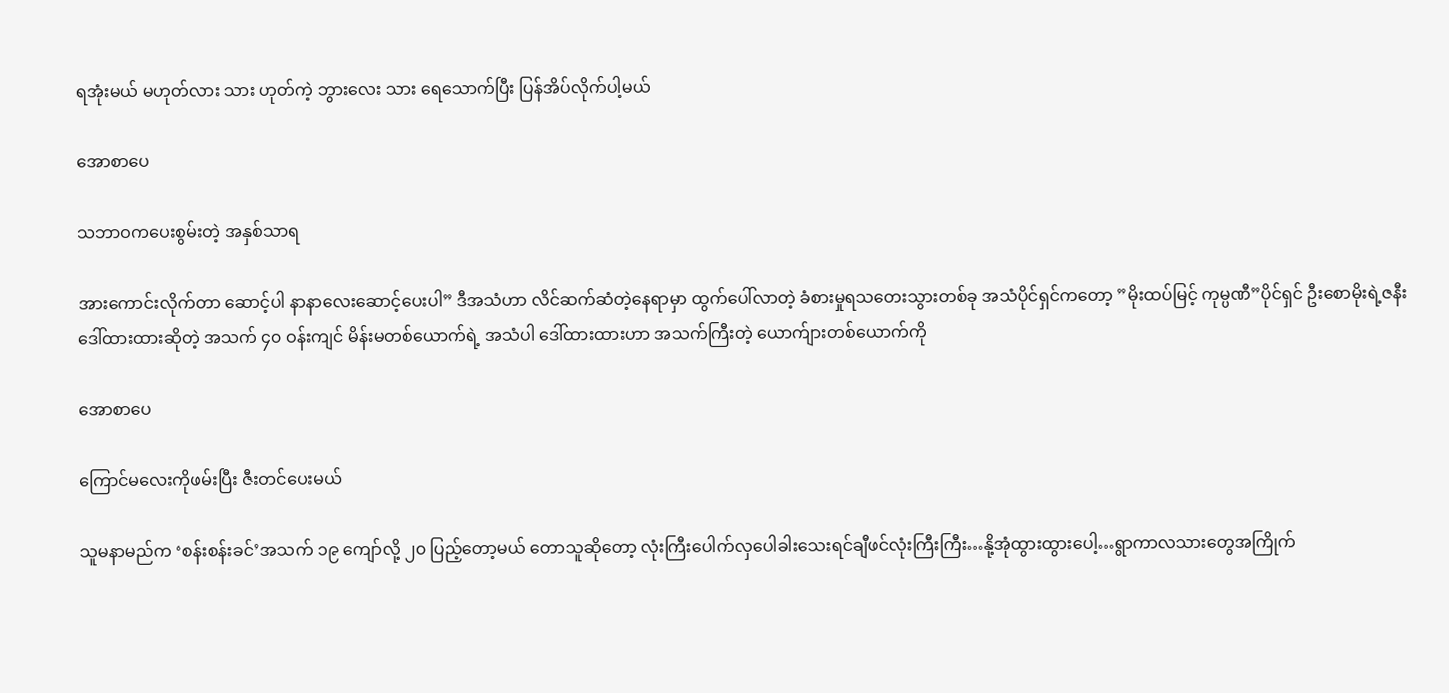ရအုံးမယ် မဟုတ်လား သား ဟုတ်ကဲ့ ဘွားလေး သား ရေသောက်ပြီး ပြန်အိပ်လိုက်ပါ့မယ်

အောစာပေ

သဘာဝကပေးစွမ်းတဲ့ အနှစ်သာရ

အားကောင်းလိုက်တာ ဆောင့်ပါ နာနာလေးဆောင့်ပေးပါ” ဒီအသံဟာ လိင်ဆက်ဆံတဲ့နေရာမှာ ထွက်ပေါ်လာတဲ့ ခံစားမှုရသတေးသွားတစ်ခု အသံပိုင်ရှင်ကတော့ ”မိုးထပ်မြင့် ကုမ္ပဏီ”ပိုင်ရှင် ဦးစောမိုးရဲ့ဇနီး ဒေါ်ထားထားဆိုတဲ့ အသက် ၄၀ ဝန်းကျင် မိန်းမတစ်ယောက်ရဲ့ အသံပါ ဒေါ်ထားထားဟာ အသက်ကြီးတဲ့ ယောက်ျားတစ်ယောက်ကို

အောစာပေ

ကြောင်မလေးကိုဖမ်းပြီး ဇီးတင်ပေးမယ်

သူမနာမည်က ‘စန်းစန်းခင်’အသက် ၁၉ ကျော်လို့ ၂၀ ပြည့်တော့မယ် တောသူဆိုတော့ လုံးကြီးပေါက်လှပေါခါးသေးရင်ချီဖင်လုံးကြီးကြီး…နို့အုံထွားထွားပေါ့…ရွာကာလသားတွေအကြိုက်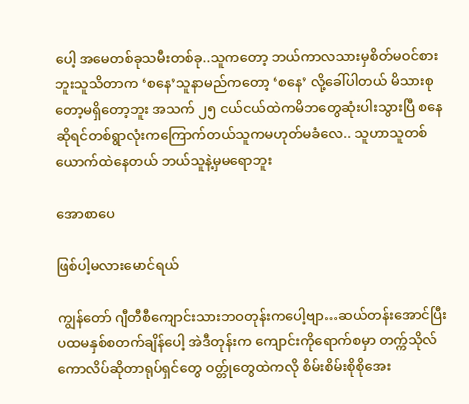ပေါ့ အမေတစ်ခုသမီးတစ်ခု..သူကတော့ ဘယ်ကာလသားမှစိတ်မဝင်စားဘူးသူသိတာက ‘စနေ’သူနာမည်ကတော့ ‘စနေ’ လို့ခေါ်ပါတယ် မိသားစုတော့မရှိတော့ဘူး အသက် ၂၅ ငယ်ငယ်ထဲကမိဘတွေဆုံးပါးသွားပြီ စနေဆိုရင်တစ်ရွာလုံးကကြောက်တယ်သူကမဟုတ်မခံလေ.. သူဟာသူတစ်ယောက်ထဲနေတယ် ဘယ်သူနဲ့မှမရောဘူး

အောစာပေ

ဖြစ်ပါ့မလားမောင်ရယ်

ကျွန်တော် ဂျီတီစီကျောင်းသားဘဝတုန်းကပေါ့ဗျာ…ဆယ်တန်းအောင်ပြီး ပထမနှစ်စတက်ချိန်ပေါ့ အဲဒီတုန်းက ကျောင်းကိုရောက်စမှာ တက္က်သိုလ်ကောလိပ်ဆိုတာရုပ်ရှင်တွေ ဝတ္တ်ုတွေထဲကလို စိမ်းစိမ်းစိုစိုအေး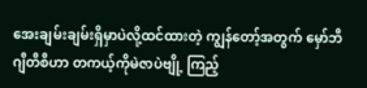အေးချမ်းချမ်းရှိမှာပဲလို့ထင်ထားတဲ့ ကျွန်တော့်အတွက် မှော်ဘီဂျီတီစီဟာ တကယ့်ကိုမဲဇာပဲဗျို့ ကြည့်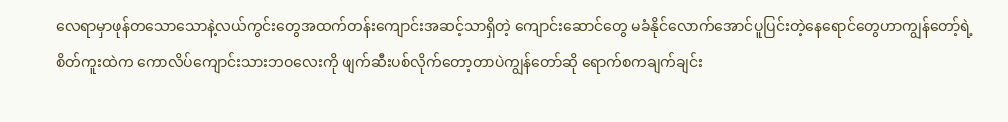လေရာမှာဖုန်တသောသောနဲ့လယ်ကွင်းတွေအထက်တန်းကျောင်းအဆင့်သာရှိတဲ့ ကျောင်းဆောင်တွေ မခံနိုင်လောက်အောင်ပူပြင်းတဲ့နေရောင်တွေဟာကျွန်တော့်ရဲ့စိတ်ကူးထဲက ကောလိပ်ကျောင်းသားဘဝလေးကို ဖျက်ဆီးပစ်လိုက်တော့တာပဲကျွန်တော်ဆို ရောက်စကချက်ချင်း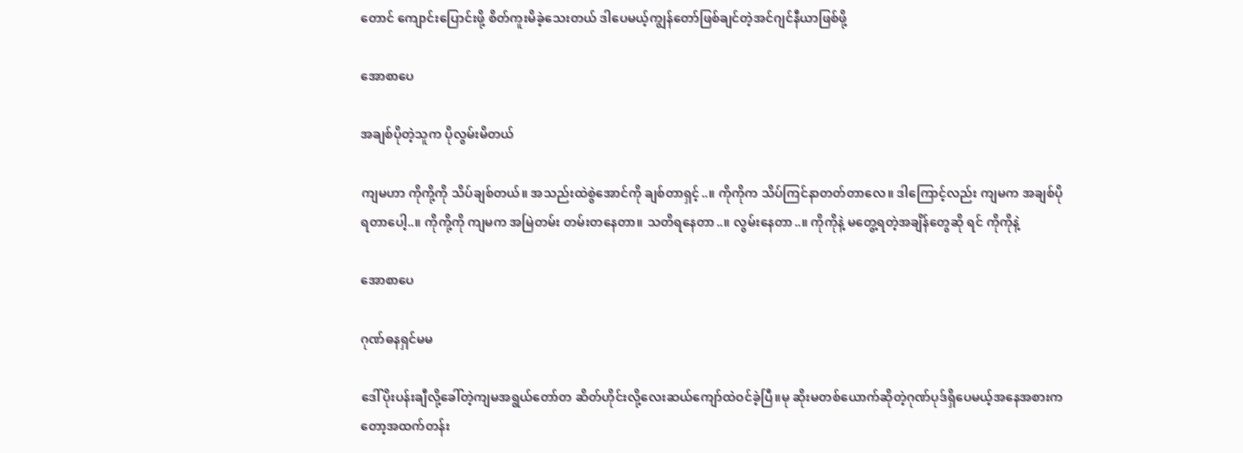တောင် ကျောင်းပြောင်းဖို့ စိတ်ကူးမိခဲ့သေးတယ် ဒါပေမယ့်ကျွန်တော်ဖြစ်ချင်တဲ့အင်ဂျင်နီယာဖြစ်ဖို့

အောစာပေ

အချစ်ပိုတဲ့သူက ပိုလွမ်းမိတယ်

ကျမဟာ ကိုကို့ကို သိပ်ချစ်တယ်။ အသည်းထဲစွဲအောင်ကို ချစ်တာရှင့်..။ ကိုကိုက သိပ်ကြင်နာတတ်တာလေ။ ဒါကြောင့်လည်း ကျမက အချစ်ပိုရတာပေါ့..။ ကိုကို့ကို ကျမက အမြဲတမ်း တမ်းတနေတာ။ သတိရနေတာ..။ လွမ်းနေတာ..။ ကိုကိုနဲ့ မတွေ့ရတဲ့အချိန်တွေဆို ရင် ကိုကိုနဲ့

အောစာပေ

ဂုဏ်ဓနရှင်မမ

ဒေါ်ပိုးပန်းချီလို့ခေါ်တဲ့ကျမအရွယ်တော်တ ဆိတ်ဟိုင်းလို့လေးဆယ်ကျော်ထဲဝင်ခဲ့ပြီ။မု ဆိုးမတစ်ယောက်ဆိုတဲ့ဂုဏ်ပုဒ်ရှိပေမယ့်အနေအစားကတော့အထက်တန်း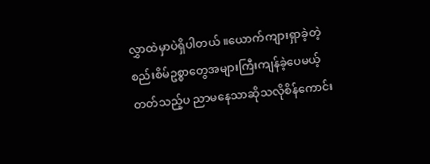လွှာထဲမှာပဲရှိပါတယ် ။ယောက်ကျားရှာခဲ့တဲ့စည်းစိမ်ဥစ္စာတွေအများကြီးကျန်ခဲ့ပေမယ့်တတ်သည့်ပ ညာမနေသာဆိုသလိုစိန်ကောင်း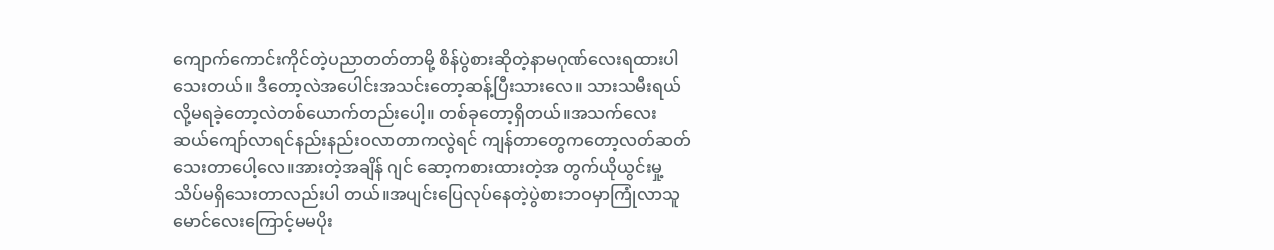ကျောက်ကောင်းကိုင်တဲ့ပညာတတ်တာမို့ စိန်ပွဲစားဆိုတဲ့နာမဂုဏ်လေးရထားပါသေးတယ်။ ဒီတော့လဲအပေါင်းအသင်းတော့ဆန့်ပြီးသားလေ။ သားသမီးရယ်လို့မရခဲ့တော့လဲတစ်ယောက်တည်းပေါ့။ တစ်ခုတော့ရှိတယ်။အသက်လေးဆယ်ကျော်လာရင်နည်းနည်းဝလာတာကလွဲရင် ကျန်တာတွေကတော့လတ်ဆတ်သေးတာပေါ့လေ။အားတဲ့အချိန် ဂျင် ဆော့ကစားထားတဲ့အ တွက်ယိုယွင်းမှု့သိပ်မရှိသေးတာလည်းပါ တယ်။အပျင်းပြေလုပ်နေတဲ့ပွဲစားဘဝမှာကြုံလာသူမောင်လေးကြောင့်မမပိုး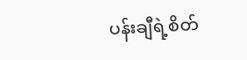ပန်းချီရဲ့စိတ်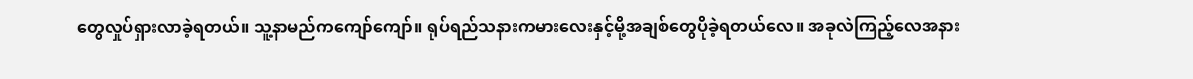တွေလှုပ်ရှားလာခဲ့ရတယ်။ သူ့နာမည်ကကျော်ကျော်။ ရုပ်ရည်သနားကမားလေးနှင့်မို့အချစ်တွေပိုခဲ့ရတယ်လေ။ အခုလဲကြည့်လေအနား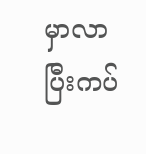မှာလာ ပြီးကပ်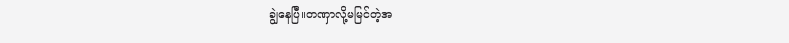ချွဲနေပြီ။တဏှာလို့မမြင်တဲ့အ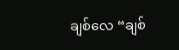ချစ်လေ “ချစ်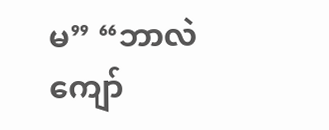မ” “ဘာလဲကျော်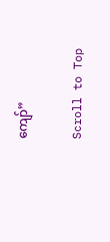ကျော်”

Scroll to Top